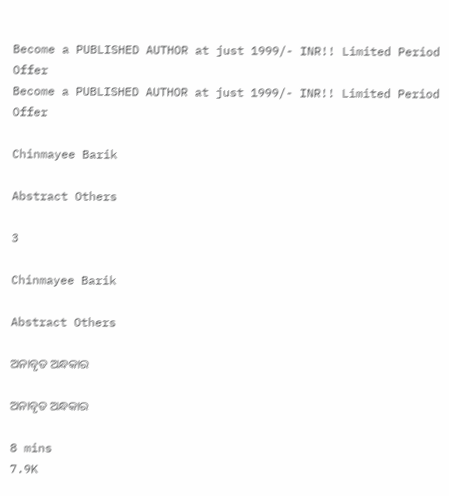Become a PUBLISHED AUTHOR at just 1999/- INR!! Limited Period Offer
Become a PUBLISHED AUTHOR at just 1999/- INR!! Limited Period Offer

Chinmayee Barik

Abstract Others

3

Chinmayee Barik

Abstract Others

ଅନାବୃତ ଅନ୍ଧକାର

ଅନାବୃତ ଅନ୍ଧକାର

8 mins
7.9K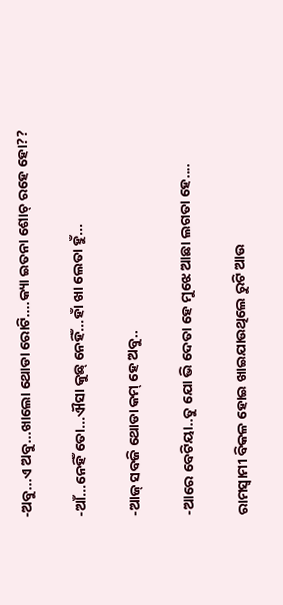-ଅବୁ...ଏ ଅବୁ...ଖାଲୋ ଥୋଡା ରୋଟି....କ୍ୟା ଇତନା ଶୋଚ୍ ରହେ ହୋ??

-ଆଁ...ନେହିଁ ତୋ...ଐସା କୁଛ୍ ନେହିଁ...ହାଁ ଖା ଲେତା ହୁଁ...

-ଆଜ୍ ସବଜି ଥୋଡା କମ୍ ହେ ଅବୁ..

-ଆରେ ବେଟିୟା..ତୁ ଯୋ ଭି ଦେତା ହେ ମୁଝେ ଆଛା ଲଗତା ହେ....

ରାମସ୍ୱାମୀ ବିକଳ ହୋଇ ଖାଇଯାଉଥିଲେ ରୁଟି ଆଉ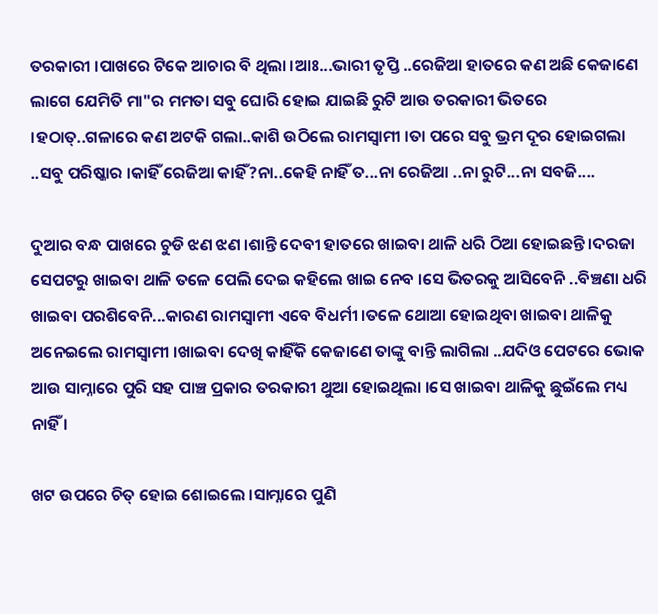ତରକାରୀ ।ପାଖରେ ଟିକେ ଆଚାର ବି ଥିଲା ।ଆଃ...ଭାରୀ ତୃପ୍ତି ..ରେଜିଆ ହାତରେ କଣ ଅଛି କେଜାଣେ ଲାଗେ ଯେମିତି ମା"ର ମମତା ସବୁ ଘୋରି ହୋଇ ଯାଇଛି ରୁଟି ଆଉ ତରକାରୀ ଭିତରେ ।ହଠାତ୍..ଗଳାରେ କଣ ଅଟକି ଗଲା..କାଶି ଉଠିଲେ ରାମସ୍ୱାମୀ ।ତା ପରେ ସବୁ ଭ୍ରମ ଦୂର ହୋଇଗଲା ..ସବୁ ପରିଷ୍କାର ।କାହିଁ ରେଜିଆ କାହିଁ?ନା..କେହି ନାହିଁ ତ...ନା ରେଜିଆ ..ନା ରୁଟି...ନା ସବଜି....

ଦୁଆର ବନ୍ଧ ପାଖରେ ଚୁଡି ଝଣ ଝଣ ।ଶାନ୍ତି ଦେବୀ ହାତରେ ଖାଇବା ଥାଳି ଧରି ଠିଆ ହୋଇଛନ୍ତି ।ଦରଜା ସେପଟରୁ ଖାଇବା ଥାଳି ତଳେ ପେଲି ଦେଇ କହିଲେ ଖାଇ ନେବ ।ସେ ଭିତରକୁ ଆସିବେନି ..ବିଞ୍ଚଣା ଧରି ଖାଇବା ପରଶିବେନି...କାରଣ ରାମସ୍ୱାମୀ ଏବେ ବିଧର୍ମୀ ।ତଳେ ଥୋଆ ହୋଇଥିବା ଖାଇବା ଥାଳିକୁ ଅନେଇଲେ ରାମସ୍ୱାମୀ ।ଖାଇବା ଦେଖି କାହିଁକି କେଜାଣେ ତାଙ୍କୁ ବାନ୍ତି ଲାଗିଲା ..ଯଦିଓ ପେଟରେ ଭୋକ ଆଉ ସାମ୍ନାରେ ପୁରି ସହ ପାଞ୍ଚ ପ୍ରକାର ତରକାରୀ ଥୁଆ ହୋଇଥିଲା ।ସେ ଖାଇବା ଥାଳିକୁ ଛୁଇଁଲେ ମଧ୍ୟ ନାହିଁ ।

ଖଟ ଉପରେ ଚିତ୍ ହୋଇ ଶୋଇଲେ ।ସାମ୍ନାରେ ପୁଣି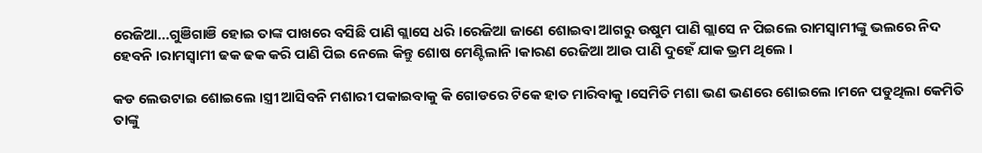ରେଜିଆ...ଗୁଞିଗାଞି ହୋଇ ତାଙ୍କ ପାଖରେ ବସିଛି ପାଣି ଗ୍ଲାସେ ଧରି ।ରେଜିଆ ଜାଣେ ଶୋଇବା ଆଗରୁ ଉଷୁମ ପାଣି ଗ୍ଲାସେ ନ ପିଇଲେ ରାମସ୍ୱାମୀଙ୍କୁ ଭଲରେ ନିଦ ହେବନି ।ରାମସ୍ୱାମୀ ଢକ ଢକ କରି ପାଣି ପିଇ ନେଲେ କିନ୍ତୁ ଶୋଷ ମେଣ୍ଟିଲାନି ।କାରଣ ରେଜିଆ ଆଉ ପାଣି ଦୁହେଁ ଯାକ ଭ୍ରମ ଥିଲେ ।

କଡ ଲେଉଟାଇ ଶୋଇଲେ ।ସ୍ତ୍ରୀ ଆସିବନି ମଶାରୀ ପକାଇବାକୁ କି ଗୋଡରେ ଟିକେ ହାତ ମାରିବାକୁ ।ସେମିତି ମଶା ଭଣ ଭଣରେ ଶୋଇଲେ ।ମନେ ପଡୁଥିଲା କେମିତି ତାଙ୍କୁ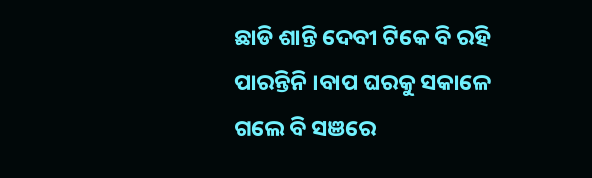ଛାଡି ଶାନ୍ତି ଦେବୀ ଟିକେ ବି ରହି ପାରନ୍ତିନି ।ବାପ ଘରକୁ ସକାଳେ ଗଲେ ବି ସଞରେ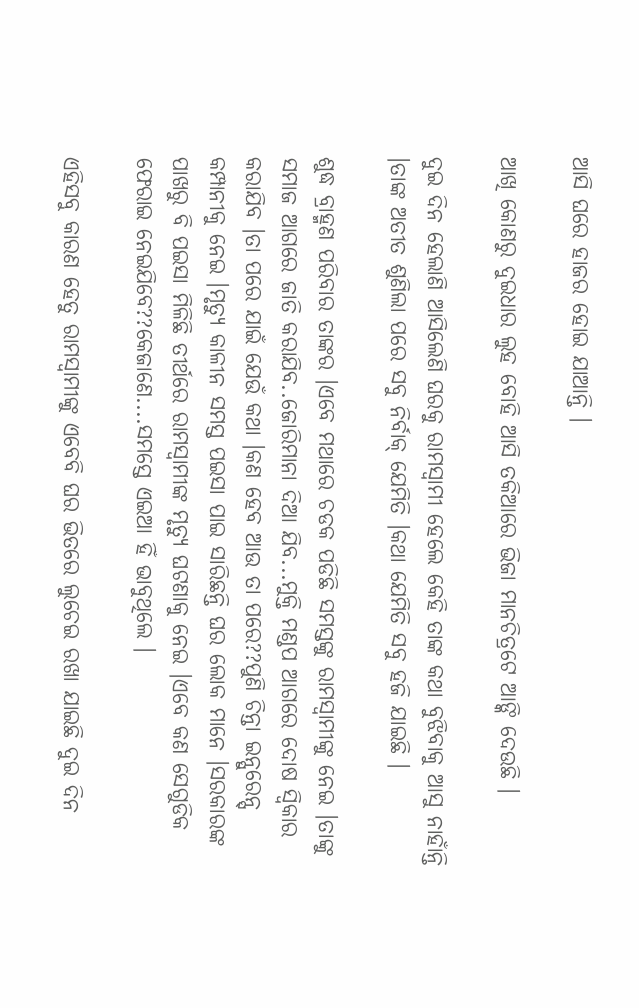ଆସି ଘରେ ହାଜର ହୋଇ ଯାଆନ୍ତି ।

ଆଖି କୋଣରୁ ଦୁଇଧାର ଲୁହ ବୋହି ଆସି ତକିଆରେ ଭିଜା ମାନଚିତ୍ରଟେ ଆଙ୍କି ଦେଉଛି ।

ଦୁଇ ଦିନ ହେଲାଣି ଆସିଲେଣି ଘରକୁ ରାମସ୍ୱାମୀ ହେଲେ କେହି ତାଙ୍କ କଥା ବୁଝିବାକୁ ଆସୁ ନାହାଁନ୍ତି ।ତାଙ୍କ ଅତୀତ ଶୁଣିଲା ପରେ ସବୁ ନିର୍ବାକ୍ ଯେମିତି ।କଥା ଯେମିତି ସବୁ ହଜି ଯାଇଛି ।

ଶୁଦ୍ଧ ବ୍ରାହ୍ମଣ ପରିବାର ତାଙ୍କର ।ଏବେ ମଥାରେ ଚଡକ ପଡିଛି ସମସ୍ତଙ୍କୁ ରାମସ୍ୱାମୀଙ୍କୁ ନେଇ ।ତାଙ୍କୁ ସମାଜ ଆଗରେ ଜାତି କରାଯିବ..ଜୋରିମାନା ଦିଆ ଯିବ...ମୁକ୍ତି ମଣ୍ଡପ ଆଗରେ ଦୋଷ ସ୍ୱିକାର କରାଯିବ ।ତା ପରେ ଯାଇଁ ଯେଉଁ କଥା ।କଣ ହେବ ଆଉ ତା ପରେ??ପୁଣି ଚିନ୍ତା ଇନ୍ସୁରେନ୍ସ୍ କମ୍ପାନୀକୁ ନେଇ ।ମୃତ୍ୟୁ କାଳୀନ ସମସ୍ତ ପଇସା ପାଇ ସାରିଛନ୍ତି ଘର ଲୋକ ମାନେ ।ସରକାରଙ୍କ ପାଖରୁ ବି ପଇସା ମିଳିଛି ତୀର୍ଥରେ ରାମସ୍ୱାମୀଙ୍କ ମୃତ୍ୟୁ ଘଟଣାକୁ ନେଇ ।ଏବେ କଣ ସେଗୁଡିକ ଫେରାଇ ନେଇଯିବେ??କେଜାଣେ....ସମସ୍ତେ ଏଇଆ ହିଁ ଭାବୁଥିଲେ ।

ଏହିସବୁ କାରଣ ହେତୁ ରାମସ୍ୱାମୀଙ୍କୁ ଏବେବି ଘର ଭିତରେ ଲୁଚେଇ ରଖା ଯାଇଛି ଦୁଇ ଦିନ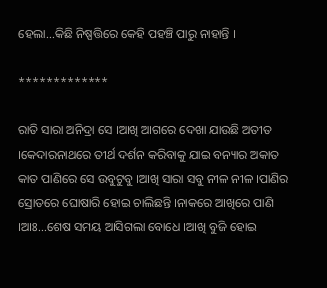ହେଲା...କିଛି ନିଷ୍ପତ୍ତିରେ କେହି ପହଞ୍ଚି ପାରୁ ନାହାନ୍ତି ।

*************

ରାତି ସାରା ଅନିଦ୍ରା ସେ ।ଆଖି ଆଗରେ ଦେଖା ଯାଉଛି ଅତୀତ ।କେଦାରନାଥରେ ତୀର୍ଥ ଦର୍ଶନ କରିବାକୁ ଯାଇ ବନ୍ୟାର ଅକାତ କାତ ପାଣିରେ ସେ ଉବୁଟୁବୁ ।ଆଖି ସାରା ସବୁ ନୀଳ ନୀଳ ।ପାଣିର ସ୍ରୋତରେ ଘୋଷାରି ହୋଇ ଚାଲିଛନ୍ତି ।ନାକରେ ଆଖିରେ ପାଣି ।ଆଃ...ଶେଷ ସମୟ ଆସିଗଲା ବୋଧେ ।ଆଖି ବୁଜି ହୋଇ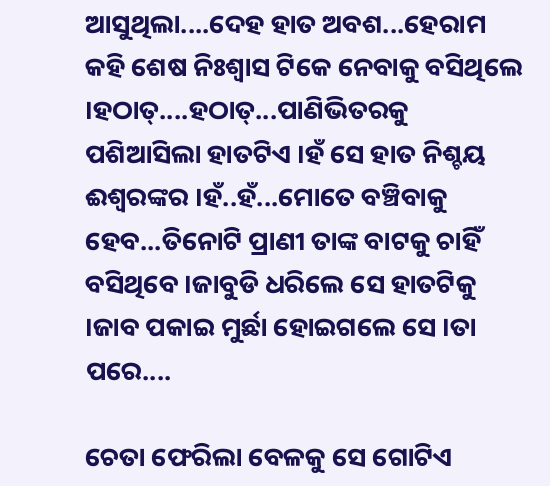ଆସୁଥିଲା....ଦେହ ହାତ ଅବଶ...ହେରାମ କହି ଶେଷ ନିଃଶ୍ୱାସ ଟିକେ ନେବାକୁ ବସିଥିଲେ ।ହଠାତ୍....ହଠାତ୍...ପାଣିଭିତରକୁ ପଶିଆସିଲା ହାତଟିଏ ।ହଁ ସେ ହାତ ନିଶ୍ଚୟ ଈଶ୍ୱରଙ୍କର ।ହଁ..ହଁ...ମୋତେ ବଞ୍ଚିବାକୁ ହେବ...ତିନୋଟି ପ୍ରାଣୀ ତାଙ୍କ ବାଟକୁ ଚାହିଁ ବସିଥିବେ ।ଜାବୁଡି ଧରିଲେ ସେ ହାତଟିକୁ ।ଜାବ ପକାଇ ମୁର୍ଛା ହୋଇଗଲେ ସେ ।ତା ପରେ....

ଚେତା ଫେରିଲା ବେଳକୁ ସେ ଗୋଟିଏ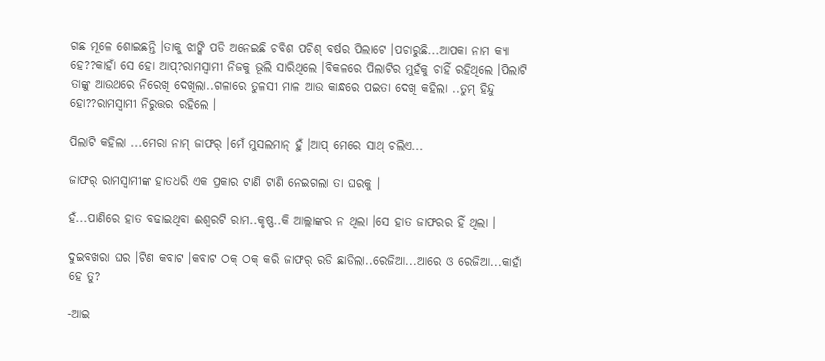ଗଛ ମୂଳେ ଶୋଇଛନ୍ତି ।ତାକୁ ଝାଙ୍କି ପଡି ଅନେଇଛି ଚବିଶ ପଚିଶ୍ ବର୍ଷର ପିଲାଟେ ।ପଚାରୁଛି...ଆପକା ନାମ କ୍ୟା ହେ??କାହାଁ ସେ ହୋ ଆପ୍?ରାମସ୍ୱାମୀ ନିଜକୁ ଭୂଲି ସାରିଥିଲେ ।ବିକଳରେ ପିଲାଟିର ମୁହଁକୁ ଚାହିଁ ରହିଥିଲେ ।ପିଲାଟି ତାଙ୍କୁ ଆଉଥରେ ନିରେଖି ଦେଖିଲା..ଗଳାରେ ତୁଳସୀ ମାଳ ଆଉ କାନ୍ଧରେ ପଇତା ଦେଖି କହିଲା ..ତୁମ୍ ହିନ୍ଦୁ ହୋ??ରାମସ୍ୱାମୀ ନିରୁତ୍ତର ରହିଲେ ।

ପିଲାଟି କହିଲା ...ମେରା ନାମ୍ ଜାଫର୍ ।ମେଁ ମୁସଲମାନ୍ ହୁଁ ।ଆପ୍ ମେରେ ସାଥ୍ ଚଲିଏ...

ଜାଫର୍ ରାମସ୍ୱାମୀଙ୍କ ହାତଧରି ଏକ ପ୍ରକାର ଟାଣି ଟାଣି ନେଇଗଲା ତା ଘରକୁ ।

ହଁ...ପାଣିରେ ହାତ ବଢାଇଥିବା ଈଶ୍ୱରଟି ରାମ..କୃଷ୍ଣ..କି ଆଲ୍ଲାଙ୍କର ନ ଥିଲା ।ସେ ହାତ ଜାଫରର ହିଁ ଥିଲା ।

ଦୁଇବଖରା ଘର ।ଟିଣ କବାଟ ।କବାଟ ଠକ୍ ଠକ୍ କରି ଜାଫର୍ ରଡି ଛାଡିଲା..ରେଜିଆ...ଆରେ ଓ ରେଜିଆ...କାହାଁ ହେ ତୁ?

-ଆଇ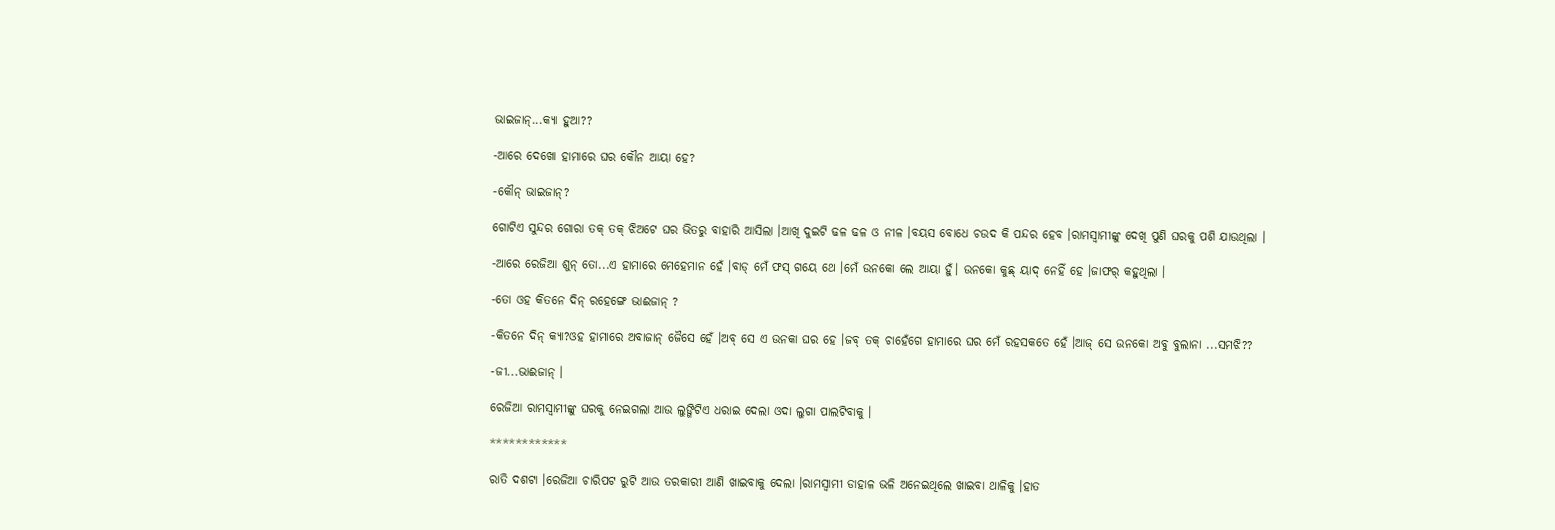ଭାଇଜାନ୍...କ୍ୟା ହୁଆ??

-ଆରେ ଦେଖୋ ହାମାରେ ଘର କୌନ ଆୟା ହେ?

-କୌନ୍ ଭାଇଜାନ୍?

ଗୋଟିଏ ସୁନ୍ଦର ଗୋରା ତକ୍ ତକ୍ ଝିଅଟେ ଘର ଭିତରୁ ବାହାରି ଆସିଲା ।ଆଖି ଦୁଇଟି ଢଳ ଢଳ ଓ ନୀଳ ।ବୟସ ବୋଧେ ଚଉଦ କି ପନ୍ଦର ହେବ ।ରାମସ୍ୱାମୀଙ୍କୁ ଦେଖି ପୁଣି ଘରକୁ ପଶି ଯାଉଥିଲା ।

-ଆରେ ରେଜିଆ ଶୁନ୍ ତୋ...ଏ ହାମାରେ ମେହେମାନ ହେଁ ।ବାଡ୍ ମେଁ ଫସ୍ ଗୟେ ଥେ ।ମେଁ ଉନକୋ ଲେ ଆୟା ହୁଁ। ଉନକୋ କୁଛ୍ ୟାଦ୍ ନେହିଁ ହେ ।ଜାଫର୍ କହୁଥିଲା ।

-ତୋ ଓହ କିତନେ ଦିନ୍ ରହେଙ୍ଗେ ଭାଈଜାନ୍ ?

-କିତନେ ଦିନ୍ କ୍ୟା?ଓହ ହାମାରେ ଅବାଜାନ୍ ଜୈସେ ହେଁ ।ଅବ୍ ସେ ଏ ଉନକା ଘର ହେ ।ଜବ୍ ତକ୍ ଚାହେଁଗେ ହାମାରେ ଘର ମେଁ ରହସକତେ ହେଁ ।ଆଜ୍ ସେ ଉନକୋ ଅବୁ ବୁଲାନା ...ସମଝି??

-ଜୀ...ଭାଈଜାନ୍ ।

ରେଜିଆ ରାମସ୍ୱାମୀଙ୍କୁ ଘରକୁ ନେଇଗଲା ଆଉ ଲୁଙ୍ଗିଟିଏ ଧରାଇ ଦେଲା ଓଦା ଲୁଗା ପାଲଟିବାକୁ ।

************

ରାତି ଦଶଟା ।ରେଜିଆ ଚାରିପଟ ରୁଟି ଆଉ ତରକାରୀ ଆଣି ଖାଇବାକୁ ଦେଲା ।ରାମସ୍ୱାମୀ ଡାହାଳ ଭଳି ଅନେଇଥିଲେ ଖାଇବା ଥାଳିକୁ ।ହାତ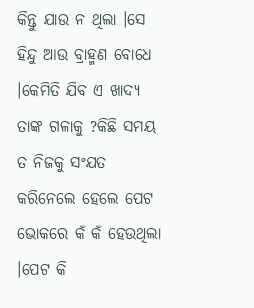କିନ୍ତୁ ଯାଉ ନ ଥିଲା ।ସେ ହିନ୍ଦୁ ଆଉ ବ୍ରାହ୍ମଣ ବୋଧେ ।କେମିତି ଯିବ ଏ ଖାଦ୍ୟ ତାଙ୍କ ଗଳାକୁ ?କିଛି ସମୟ ତ ନିଜକୁ ସଂଯତ କରିନେଲେ ହେଲେ ପେଟ ଭୋକରେ କଁ କଁ ହେଉଥିଲା ।ପେଟ କି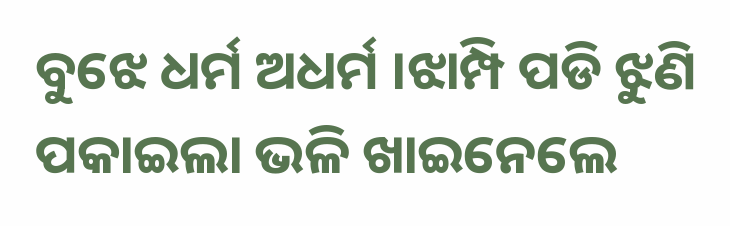ବୁଝେ ଧର୍ମ ଅଧର୍ମ ।ଝାମ୍ପି ପଡି ଝୁଣି ପକାଇଲା ଭଳି ଖାଇନେଲେ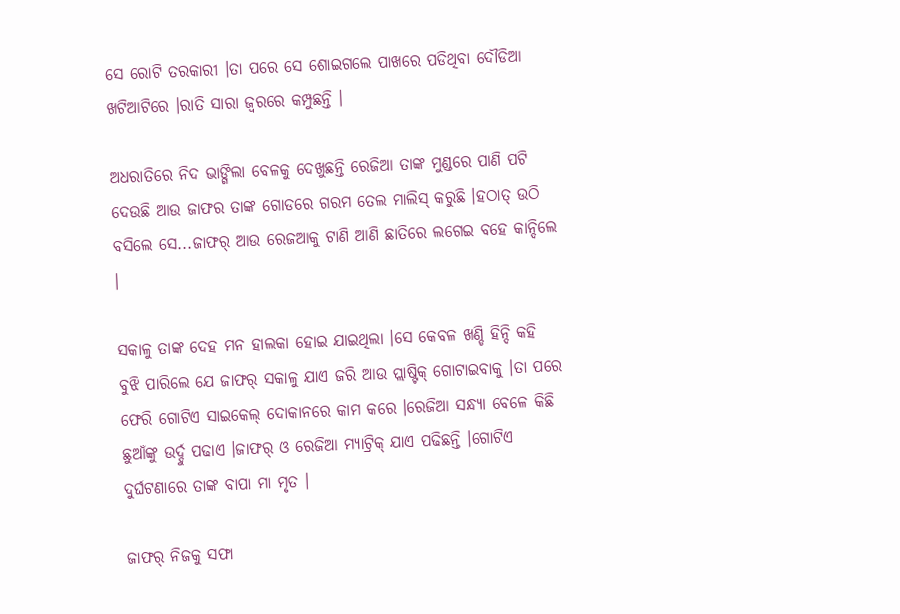ସେ ରୋଟି ତରକାରୀ ।ତା ପରେ ସେ ଶୋଇଗଲେ ପାଖରେ ପଡିଥିବା ଦୌଡିଆ ଖଟିଆଟିରେ ।ରାତି ସାରା ଜ୍ୱରରେ କମ୍ପୁଛନ୍ତି ।

ଅଧରାତିରେ ନିଦ ଭାଙ୍ଗିଲା ବେଳକୁ ଦେଖୁଛନ୍ତି ରେଜିଆ ତାଙ୍କ ମୁଣ୍ଡରେ ପାଣି ପଟି ଦେଉଛି ଆଉ ଜାଫର ତାଙ୍କ ଗୋଡରେ ଗରମ ତେଲ ମାଲିସ୍ କରୁଛି ।ହଠାତ୍ ଉଠି ବସିଲେ ସେ...ଜାଫର୍ ଆଉ ରେଜଆକୁ ଟାଣି ଆଣି ଛାତିରେ ଲଗେଇ ବହେ କାନ୍ଦିଲେ ।

ସକାଳୁ ତାଙ୍କ ଦେହ ମନ ହାଲକା ହୋଇ ଯାଇଥିଲା ।ସେ କେବଳ ଖଣ୍ଡି ହିନ୍ଦି କହି ବୁଝି ପାରିଲେ ଯେ ଜାଫର୍ ସକାଳୁ ଯାଏ ଜରି ଆଉ ପ୍ଲାଷ୍ଟିକ୍ ଗୋଟାଇବାକୁ ।ତା ପରେ ଫେରି ଗୋଟିଏ ସାଇକେଲ୍ ଦୋକାନରେ କାମ କରେ ।ରେଜିଆ ସନ୍ଧ୍ୟା ବେଳେ କିଛି ଛୁଆଁଙ୍କୁ ଉର୍ଦ୍ଦୁ ପଢାଏ ।ଜାଫର୍ ଓ ରେଜିଆ ମ୍ୟାଟ୍ରିକ୍ ଯାଏ ପଢିଛନ୍ତି ।ଗୋଟିଏ ଦୁର୍ଘଟଣାରେ ତାଙ୍କ ବାପା ମା ମୃତ ।

ଜାଫର୍ ନିଜକୁ ସଫା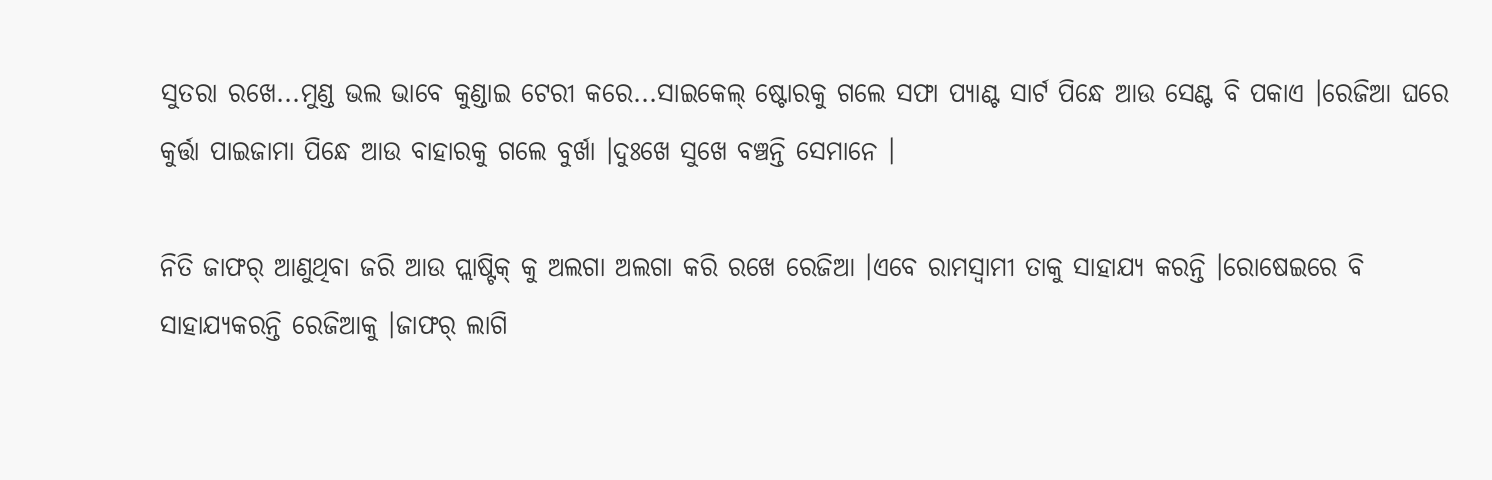ସୁତରା ରଖେ...ମୁଣ୍ଡ ଭଲ ଭାବେ କୁଣ୍ଡାଇ ଟେରୀ କରେ...ସାଇକେଲ୍ ଷ୍ଟୋରକୁ ଗଲେ ସଫା ପ୍ୟାଣ୍ଟ ସାର୍ଟ ପିନ୍ଧେ ଆଉ ସେଣ୍ଟ ବି ପକାଏ ।ରେଜିଆ ଘରେ କୁର୍ତ୍ତା ପାଇଜାମା ପିନ୍ଧେ ଆଉ ବାହାରକୁ ଗଲେ ବୁର୍ଖା ।ଦୁଃଖେ ସୁଖେ ବଞ୍ଚନ୍ତି ସେମାନେ ।

ନିତି ଜାଫର୍ ଆଣୁଥିବା ଜରି ଆଉ ପ୍ଲାଷ୍ଟିକ୍ କୁ ଅଲଗା ଅଲଗା କରି ରଖେ ରେଜିଆ ।ଏବେ ରାମସ୍ୱାମୀ ତାକୁ ସାହାଯ୍ୟ କରନ୍ତି ।ରୋଷେଇରେ ବି ସାହାଯ୍ୟକରନ୍ତି ରେଜିଆକୁ ।ଜାଫର୍ ଲାଗି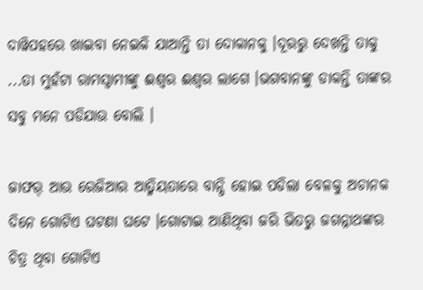ଦାୱିପହରେ ଖାଇବା ନେଇକି ଯାଆନ୍ତି ତା ଦୋକାନକୁ ।ଦୂରରୁ ଦେଖନ୍ତି ତାକୁ ...ତା ମୁହଁଟା ରାମସ୍ୱାମୀଙ୍କୁ ଈଶ୍ୱର ଈଶ୍ୱର ଲାଗେ ।ଭଗବାନଙ୍କୁ ଡାକନ୍ତି ତାଙ୍କର ସବୁ ମନେ ପଡିଯାଉ ବୋଲି ।

ଜାଫର୍ ଆଉ ରେଜିଆର ଆତ୍ମିୟତାରେ ବାନ୍ଧି ହୋଇ ପଡିଲା ବେଳକୁ ଅଚାନକ ଦିନେ ଗୋଟିଏ ଘଟଣା ଘଟେ ।ଗୋଟାଇ ଆଣିଥିବା ଜରି ଭିତରୁ ଜଗନ୍ନାଥଙ୍କର ଚିତ୍ର ଥିବା ଗୋଟିଏ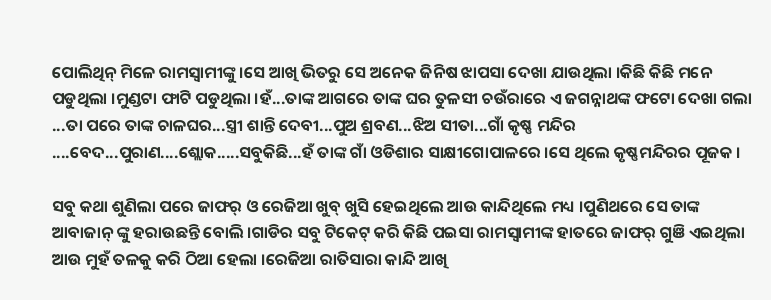ପୋଲିଥିନ୍ ମିଳେ ରାମସ୍ୱାମୀଙ୍କୁ ।ସେ ଆଖି ଭିତରୁ ସେ ଅନେକ ଜିନିଷ ଝାପସା ଦେଖା ଯାଉଥିଲା ।କିଛି କିଛି ମନେ ପଡୁଥିଲା ।ମୁଣ୍ଡଟା ଫାଟି ପଡୁଥିଲା ।ହଁ...ତାଙ୍କ ଆଗରେ ତାଙ୍କ ଘର ତୁଳସୀ ଚଉଁରାରେ ଏ ଜଗନ୍ନାଥଙ୍କ ଫଟୋ ଦେଖା ଗଲା ...ତା ପରେ ତାଙ୍କ ଚାଳଘର...ସ୍ତ୍ରୀ ଶାନ୍ତି ଦେବୀ...ପୁଅ ଶ୍ରବଣ...ଝିଅ ସୀତା...ଗାଁ କୃଷ୍ଣ ମନ୍ଦିର ....ବେଦ...ପୁରାଣ....ଶ୍ଲୋକ.....ସବୁକିଛି...ହଁ ତାଙ୍କ ଗାଁ ଓଡିଶାର ସାକ୍ଷୀଗୋପାଳରେ ।ସେ ଥିଲେ କୃଷ୍ଣମନ୍ଦିରର ପୂଜକ ।

ସବୁ କଥା ଶୁଣିଲା ପରେ ଜାଫର୍ ଓ ରେଜିଆ ଖୁବ୍ ଖୁସି ହେଇଥିଲେ ଆଉ କାନ୍ଦିଥିଲେ ମଧ୍ୟ ।ପୁଣିଥରେ ସେ ତାଙ୍କ ଆବାଜାନ୍ ଙ୍କୁ ହରାଉଛନ୍ତି ବୋଲି ।ଗାଡିର ସବୁ ଟିକେଟ୍ କରି କିଛି ପଇସା ରାମସ୍ୱାମୀଙ୍କ ହାତରେ ଜାଫର୍ ଗୁଞି ଏଇଥିଲା ଆଉ ମୁହଁ ତଳକୁ କରି ଠିଆ ହେଲା ।ରେଜିଆ ରାତିସାରା କାନ୍ଦି ଆଖି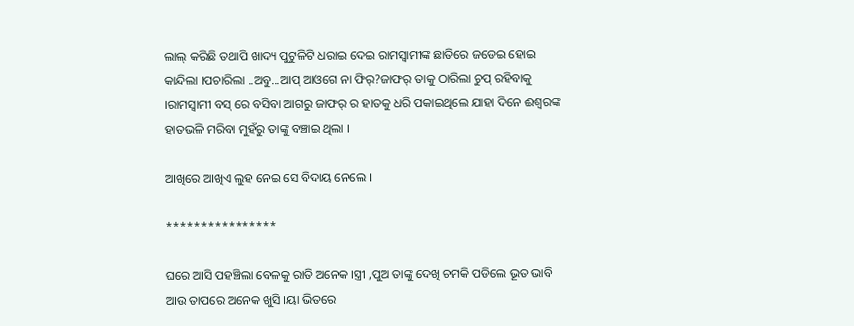ଲାଲ୍ କରିଛି ତଥାପି ଖାଦ୍ୟ ପୁଟୁଳିଟି ଧରାଇ ଦେଇ ରାମସ୍ୱାମୀଙ୍କ ଛାତିରେ ଜଡେଇ ହୋଇ କାନ୍ଦିଲା ।ପଚାରିଲା ..ଅବୁ...ଆପ୍ ଆଓଗେ ନା ଫିର୍?ଜାଫର୍ ତାକୁ ଠାରିଲା ଚୁପ୍ ରହିବାକୁ ।ରାମସ୍ୱାମୀ ବସ୍ ରେ ବସିବା ଆଗରୁ ଜାଫର୍ ର ହାତକୁ ଧରି ପକାଇଥିଲେ ଯାହା ଦିନେ ଈଶ୍ୱରଙ୍କ ହାତଭଳି ମରିବା ମୁହଁରୁ ତାଙ୍କୁ ବଞ୍ଚାଇ ଥିଲା ।

ଆଖିରେ ଆଖିଏ ଲୁହ ନେଇ ସେ ବିଦାୟ ନେଲେ ।

****************

ଘରେ ଆସି ପହଞ୍ଚିଲା ବେଳକୁ ରାତି ଅନେକ ।ସ୍ତ୍ରୀ ,ପୁଅ ତାଙ୍କୁ ଦେଖି ଚମକି ପଡିଲେ ଭୂତ ଭାବି ଆଉ ତାପରେ ଅନେକ ଖୁସି ।ୟା ଭିତରେ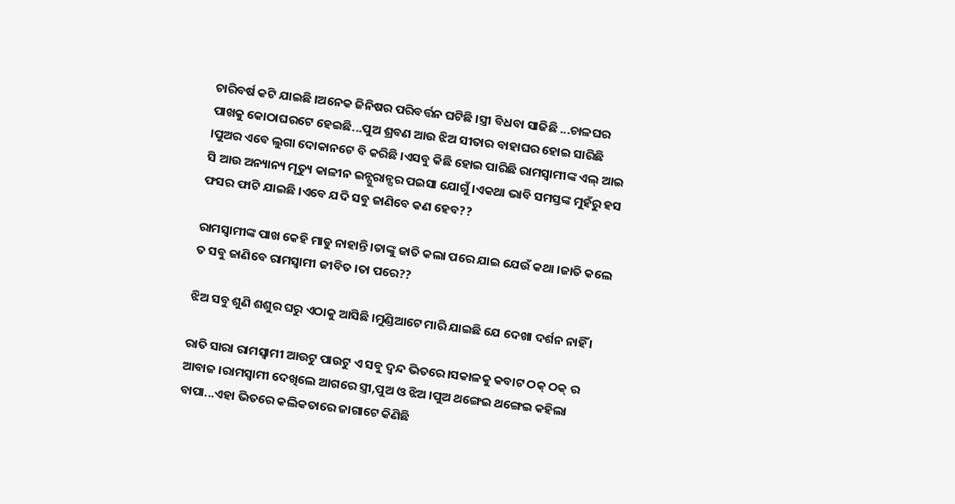ଚାରିବର୍ଷ କଟି ଯାଇଛି ।ଅନେକ ଜିନିଷର ପରିବର୍ତ୍ତନ ଘଟିଛି ।ସ୍ତ୍ରୀ ବିଧବା ସାଜିଛି ...ଚାଳଘର ପାଖକୁ କୋଠାଘରଟେ ହେଇଛି...ପୁଅ ଶ୍ରବଣ ଆଉ ଝିଅ ସୀତାର ବାହାଘର ହୋଇ ସାରିଛି ।ପୁଅର ଏବେ ଲୁଗା ଦୋକାନଟେ ବି କରିଛି ।ଏସବୁ କିଛି ହୋଇ ପାରିଛି ରାମସ୍ୱାମୀଙ୍କ ଏଲ୍ ଆଇ ସି ଆଉ ଅନ୍ୟାନ୍ୟ ମୃତ୍ୟୁ କାଳୀନ ଇନ୍ସୁରାନ୍ସର ପଇସା ଯୋଗୁଁ ।ଏକଥା ଭାବି ସମସ୍ତଙ୍କ ମୁହଁରୁ ହସ ଫସର ଫାଟି ଯାଇଛି ।ଏବେ ଯଦି ସବୁ ଜାଣିବେ କଣ ହେବ??

ରାମସ୍ୱାମୀଙ୍କ ପାଖ କେହି ମାଡୁ ନାହାନ୍ତି ।ତାଙ୍କୁ ଜାତି କଲା ପରେ ଯାଇ ଯେଉଁ କଥା ।ଜାତି କଲେ ତ ସବୁ ଜାଣିବେ ରାମସ୍ୱାମୀ ଜୀବିତ ।ତା ପରେ??

ଝିଅ ସବୁ ଶୁଣି ଶଶୁର ଘରୁ ଏଠାକୁ ଆସିଛି ।ମୁଣ୍ଡିଆଟେ ମାରି ଯାଇଛି ଯେ ଦେଖା ଦର୍ଶନ ନାହିଁ ।

ରାତି ସାରା ରାମସ୍ୱାମୀ ଆଉଟୁ ପାଉଟୁ ଏ ସବୁ ଦ୍ୱନ୍ଦ ଭିତରେ।ସକାଳକୁ କବାଟ ଠକ୍ ଠକ୍ ର ଆବାଜ ।ରାମସ୍ୱାମୀ ଦେଖିଲେ ଆଗରେ ସ୍ତ୍ରୀ,ପୁଅ ଓ ଝିଅ ।ପୁଅ ଥଙ୍ଗେଇ ଥଙ୍ଗେଇ କହିଲା ବାପା...ଏହା ଭିତରେ କଲିକତାରେ ଜାଗାଟେ କିଣିଛି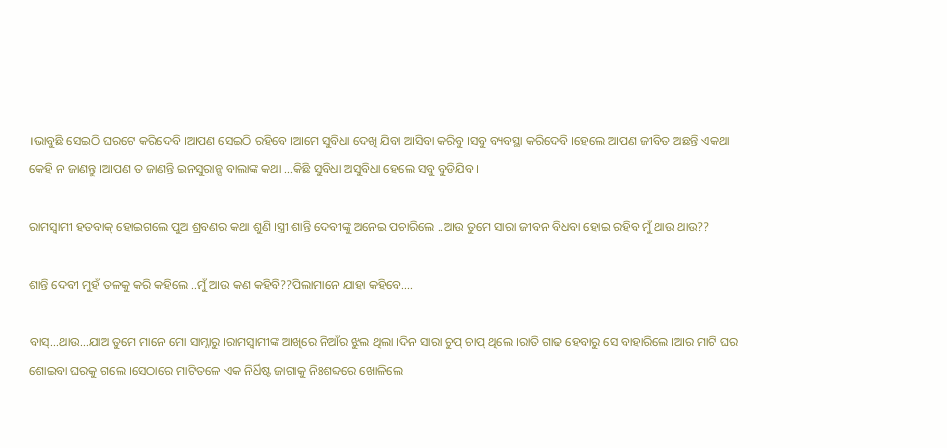।ଭାବୁଛି ସେଇଠି ଘରଟେ କରିଦେବି ।ଆପଣ ସେଇଠି ରହିବେ ।ଆମେ ସୁବିଧା ଦେଖି ଯିବା ଆସିବା କରିବୁ ।ସବୁ ବ୍ୟବସ୍ଥା କରିଦେବି ।ହେଲେ ଆପଣ ଜୀବିତ ଅଛନ୍ତି ଏକଥା କେହି ନ ଜାଣନ୍ତୁ ।ଆପଣ ତ ଜାଣନ୍ତି ଇନସୁରାନ୍ସ ବାଲାଙ୍କ କଥା ...କିଛି ସୁବିଧା ଅସୁବିଧା ହେଲେ ସବୁ ବୁଡିଯିବ ।

ରାମସ୍ୱାମୀ ହତବାକ୍ ହୋଇଗଲେ ପୁଅ ଶ୍ରବଣର କଥା ଶୁଣି ।ସ୍ତ୍ରୀ ଶାନ୍ତି ଦେବୀଙ୍କୁ ଅନେଇ ପଚାରିଲେ ..ଆଉ ତୁମେ ସାରା ଜୀବନ ବିଧବା ହୋଇ ରହିବ ମୁଁ ଥାଉ ଥାଉ??

ଶାନ୍ତି ଦେବୀ ମୁହଁ ତଳକୁ କରି କହିଲେ ..ମୁଁ ଆଉ କଣ କହିବି??ପିଲାମାନେ ଯାହା କହିବେ....

ବାସ୍...ଥାଉ...ଯାଅ ତୁମେ ମାନେ ମୋ ସାମ୍ନାରୁ ।ରାମସ୍ୱାମୀଙ୍କ ଆଖିରେ ନିଆଁର ଝୁଲ ଥିଲା ।ଦିନ ସାରା ଚୁପ୍ ଚାପ୍ ଥିଲେ ।ରାତି ଗାଢ ହେବାରୁ ସେ ବାହାରିଲେ ।ଆର ମାଟି ଘର ଶୋଇବା ଘରକୁ ଗଲେ ।ସେଠାରେ ମାଟିତଳେ ଏକ ନିର୍ଧିଷ୍ଟ ଜାଗାକୁ ନିଃଶବ୍ଦରେ ଖୋଳିଲେ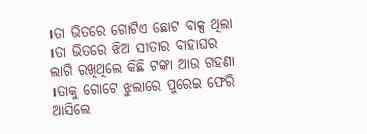।ତା ଭିତରେ ଗୋଟିଏ ଛୋଟ ବାକ୍ସ ଥିଲା ।ତା ଭିତରେ ଝିଅ ସୀତାର ବାହାଘର ଲାଗି ରଖିଥିଲେ କିଛି ଟଙ୍କା ଆଉ ଗହଣା ।ତାକୁ ଗୋଟେ ଝୁଲାରେ ପୁରେଇ ଫେରି ଆସିଲେ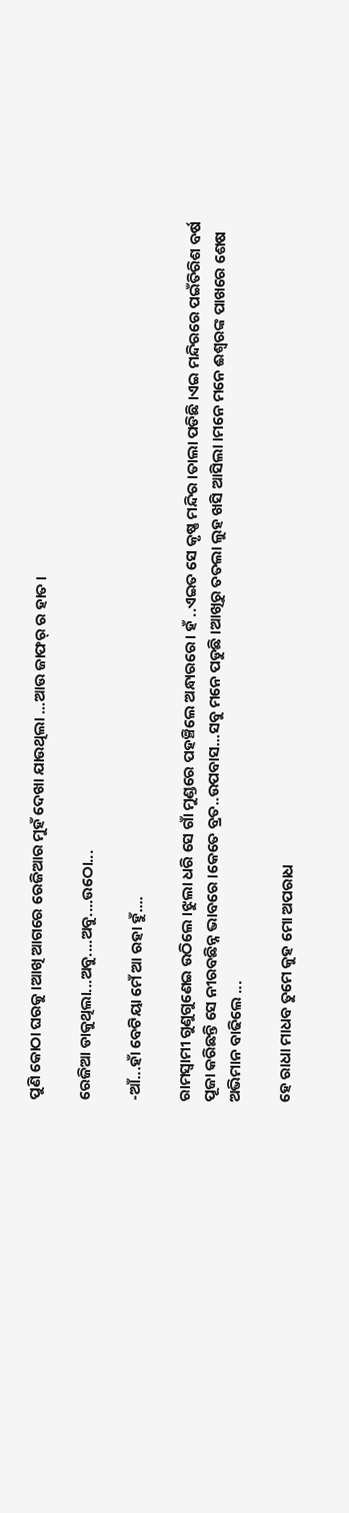ପୁଣି କୋଠା ଘରକୁ ।ଆଖି ଆଗରେ ରେଜିଆର ମୁହଁ ଦେଖା ଯାଉଥିଲା ...ଆଉ ଜାଫର୍ ର ହାତ ।

ରେଜିଆ ଡାକୁଥିଲା...ଅବୁ....ଅବୁ....ଉଠୋ...

-ଆଁ...ହାଁ ବେଟିୟା ମେଁ ଆ ରହା ହୁଁ....

ରାମସ୍ୱାମୀ ଗୁଣୁଗୁଣେଇ ଉଠିଲେ ।ଝୁଲା ଧରି ସେ ଗାଁ ମୁଣ୍ଡରେ ପହଞ୍ଚିଲେ ଅନ୍ଧାରରେ। ହଁ ..ଏଇତ ସେ କୃଷ୍ଣ ମନ୍ଦିର ।ତାଲା ପଡିଛି ।ଏଇ ମନ୍ଦିରରେ ପଇଁତିରିଶ ବର୍ଷ ପୂଜା କରିଛନ୍ତି ସେ ନୀରବଛିନ୍ନ ଭାବରେ ।କେତେ ବ୍ରତ..ଉପବାସ...ସବୁ ମନେ ପଡୁଛି ।ଆଖିରୁ ତତଲା ଲୁହ ଖସି ଆସିଲା ।ମନେ ମନେ ଈଶ୍ୱରଙ୍କ ପାଖରେ ଶେଷ ଅଭିମାନ ବାଢିଲେ ...

ହେ ରାଧା ମାଧବ ତୁମେ କୁହ ମୋ ଅପରାଧ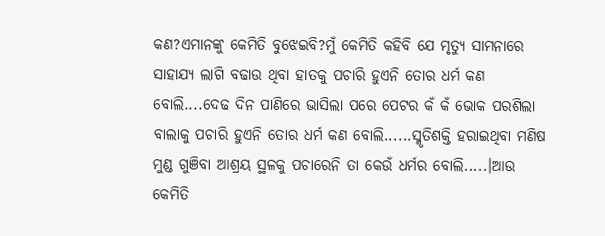କଣ?ଏମାନଙ୍କୁ କେମିତି ବୁଝେଇବି?ମୁଁ କେମିତି କହିବି ଯେ ମୃତ୍ୟୁ ସାମନାରେ ସାହାଯ୍ୟ ଲାଗି ବଢାଉ ଥିବା ହାତକୁ ପଚାରି ହୁଏନି ତୋର ଧର୍ମ କଣ ବୋଲି....ଦେଢ ଦିନ ପାଣିରେ ଭାସିଲା ପରେ ପେଟର କଁ କଁ ଭୋକ ପରଶିଲା ବାଲାକୁ ପଚାରି ହୁଏନି ତୋର ଧର୍ମ କଣ ବୋଲି......ସ୍ମୃତିଶକ୍ତି ହରାଇଥିବା ମଣିଷ ମୁଣ୍ଡ ଗୁଞିବା ଆଶ୍ରୟ ସ୍ଥଳକୁ ପଚାରେନି ତା କେଉଁ ଧର୍ମର ବୋଲି.....।ଆଉ କେମିତି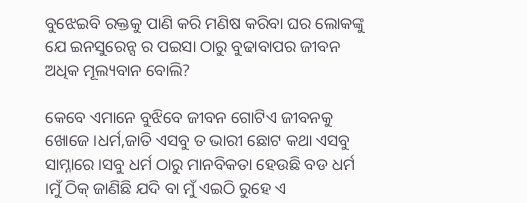ବୁଝେଇବି ରକ୍ତକୁ ପାଣି କରି ମଣିଷ କରିବା ଘର ଲୋକଙ୍କୁ ଯେ ଇନସୁରେନ୍ସ ର ପଇସା ଠାରୁ ବୁଢାବାପର ଜୀବନ ଅଧିକ ମୂଲ୍ୟବାନ ବୋଲି?

କେବେ ଏମାନେ ବୁଝିବେ ଜୀବନ ଗୋଟିଏ ଜୀବନକୁ ଖୋଜେ ।ଧର୍ମ,ଜାତି ଏସବୁ ତ ଭାରୀ ଛୋଟ କଥା ଏସବୁ ସାମ୍ନାରେ ।ସବୁ ଧର୍ମ ଠାରୁ ମାନବିକତା ହେଉଛି ବଡ ଧର୍ମ ।ମୁଁ ଠିକ୍ ଜାଣିଛି ଯଦି ବା ମୁଁ ଏଇଠି ରୁହେ ଏ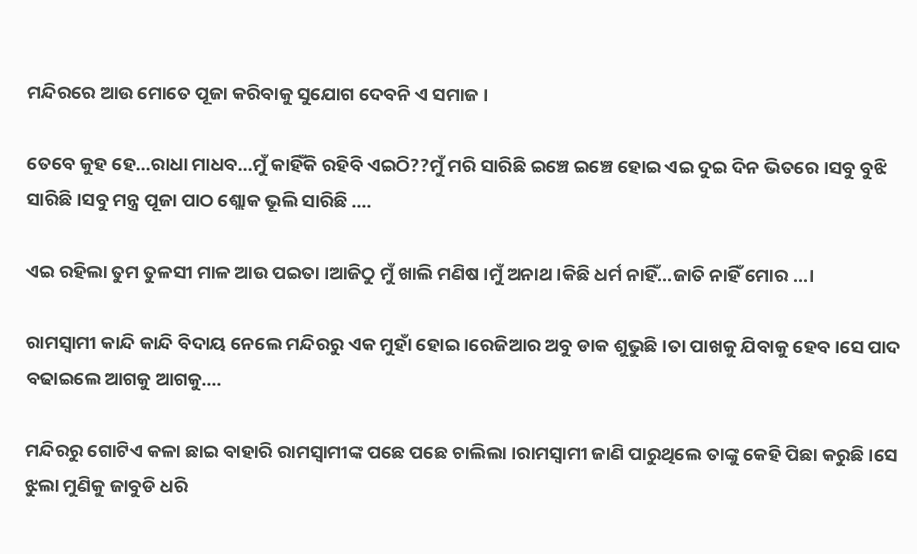ମନ୍ଦିରରେ ଆଉ ମୋତେ ପୂଜା କରିବାକୁ ସୁଯୋଗ ଦେବନି ଏ ସମାଜ ।

ତେବେ କୁହ ହେ...ରାଧା ମାଧବ...ମୁଁ କାହିଁକି ରହିବି ଏଇଠି??ମୁଁ ମରି ସାରିଛି ଇଞ୍ଚେ ଇଞ୍ଚେ ହୋଇ ଏଇ ଦୁଇ ଦିନ ଭିତରେ ।ସବୁ ବୁଝି ସାରିଛି ।ସବୁ ମନ୍ତ୍ର ପୂଜା ପାଠ ଶ୍ଲୋକ ଭୂଲି ସାରିଛି ....

ଏଇ ରହିଲା ତୁମ ତୁଳସୀ ମାଳ ଆଉ ପଇତା ।ଆଜିଠୁ ମୁଁ ଖାଲି ମଣିଷ ।ମୁଁ ଅନାଥ ।କିଛି ଧର୍ମ ନାହିଁ...ଜାତି ନାହିଁ ମୋର ...।

ରାମସ୍ୱାମୀ କାନ୍ଦି କାନ୍ଦି ବିଦାୟ ନେଲେ ମନ୍ଦିରରୁ ଏକ ମୁହାଁ ହୋଇ ।ରେଜିଆର ଅବୁ ଡାକ ଶୁଭୁଛି ।ତା ପାଖକୁ ଯିବାକୁ ହେବ।ସେ ପାଦ ବଢାଇଲେ ଆଗକୁ ଆଗକୁ....

ମନ୍ଦିରରୁ ଗୋଟିଏ କଳା ଛାଇ ବାହାରି ରାମସ୍ୱାମୀଙ୍କ ପଛେ ପଛେ ଚାଲିଲା ।ରାମସ୍ୱାମୀ ଜାଣି ପାରୁଥିଲେ ତାଙ୍କୁ କେହି ପିଛା କରୁଛି ।ସେ ଝୁଲା ମୁଣିକୁ ଜାବୁଡି ଧରି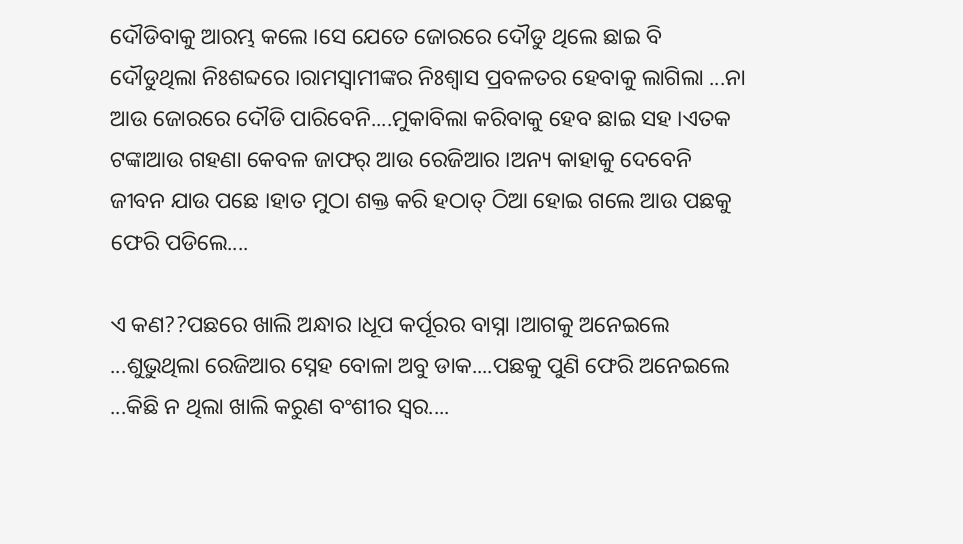ଦୌଡିବାକୁ ଆରମ୍ଭ କଲେ ।ସେ ଯେତେ ଜୋରରେ ଦୌଡୁ ଥିଲେ ଛାଇ ବି ଦୌଡୁଥିଲା ନିଃଶବ୍ଦରେ ।ରାମସ୍ୱାମୀଙ୍କର ନିଃଶ୍ୱାସ ପ୍ରବଳତର ହେବାକୁ ଲାଗିଲା ...ନା ଆଉ ଜୋରରେ ଦୌଡି ପାରିବେନି....ମୁକାବିଲା କରିବାକୁ ହେବ ଛାଇ ସହ ।ଏତକ ଟଙ୍କାଆଉ ଗହଣା କେବଳ ଜାଫର୍ ଆଉ ରେଜିଆର ।ଅନ୍ୟ କାହାକୁ ଦେବେନି ଜୀବନ ଯାଉ ପଛେ ।ହାତ ମୁଠା ଶକ୍ତ କରି ହଠାତ୍ ଠିଆ ହୋଇ ଗଲେ ଆଉ ପଛକୁ ଫେରି ପଡିଲେ....

ଏ କଣ??ପଛରେ ଖାଲି ଅନ୍ଧାର ।ଧୂପ କର୍ପୂରର ବାସ୍ନା ।ଆଗକୁ ଅନେଇଲେ ...ଶୁଭୁଥିଲା ରେଜିଆର ସ୍ନେହ ବୋଳା ଅବୁ ଡାକ....ପଛକୁ ପୁଣି ଫେରି ଅନେଇଲେ ...କିଛି ନ ଥିଲା ଖାଲି କରୁଣ ବଂଶୀର ସ୍ୱର....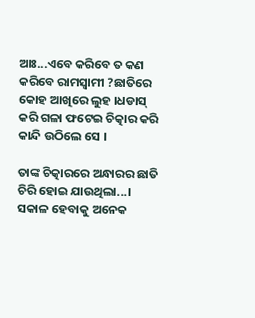ଆଃ...ଏବେ କରିବେ ତ କଣ କରିବେ ରାମସ୍ୱାମୀ ?ଛାତିରେ କୋହ ଆଖିରେ ଲୁହ ।ଧଡାସ୍ କରି ଗଳା ଫଟେଇ ଚିତ୍କାର କରି କାନ୍ଦି ଉଠିଲେ ସେ ।

ତାଙ୍କ ଚିତ୍କାରରେ ଅନ୍ଧାରର ଛାତି ଚିରି ହୋଇ ଯାଉଥିଲା...। ସକାଳ ହେବାକୁ ଅନେକ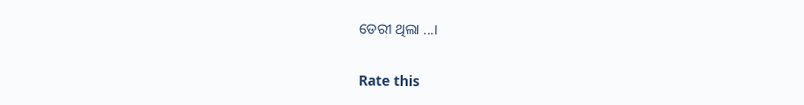ଡେରୀ ଥିଲା ...।


Rate this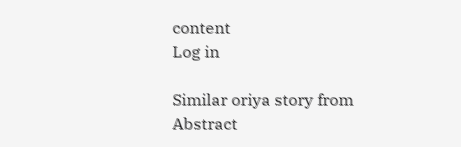content
Log in

Similar oriya story from Abstract